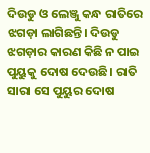ଦିଉଡୁ ଓ ଲେଞ୍ଜୁ କନ୍ଧ ରାତିରେ ଝଗଡ଼ା ଲାଗିଛନ୍ତି। ଦିଉଡୁ ଝଗଡ଼ାର କାରଣ କିଛି ନ ପାଇ ପୁୟୁକୁ ଦୋଷ ଦେଉଛି। ରାତି ସାରା ସେ ପୁୟୁର ଦୋଷ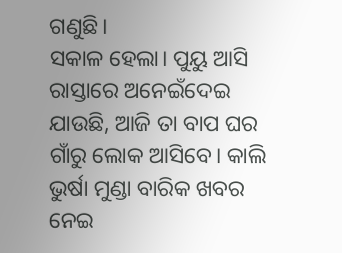ଗଣୁଛି।
ସକାଳ ହେଲା। ପୁୟୁ ଆସି ରାସ୍ତାରେ ଅନେଇଁଦେଇ ଯାଉଛି, ଆଜି ତା ବାପ ଘର ଗାଁରୁ ଲୋକ ଆସିବେ। କାଲି ଭୁର୍ଷା ମୁଣ୍ଡା ବାରିକ ଖବର ନେଇ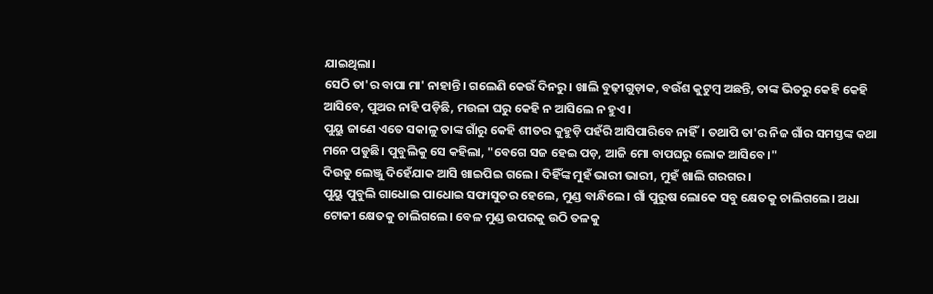ଯାଇଥିଲା।
ସେଠି ତା'ର ବାପା ମା' ନାହାନ୍ତି। ଗଲେଣି କେଉଁ ଦିନରୁ। ଖାଲି ବୁଢ଼ୀଗୁଡ଼ାକ, ବଉଁଶ କୁଟୁମ୍ବ ଅଛନ୍ତି, ତାଙ୍କ ଭିତରୁ କେହି କେହି ଆସିବେ, ପୁଅର ନାହି ପଡ଼ିଛି, ମଉଳା ଘରୁ କେହି ନ ଆସିଲେ ନ ହୁଏ।
ପୁୟୁ ଜାଣେ ଏତେ ସକାଳୁ ତାଙ୍କ ଗାଁରୁ କେହି ଶୀତର କୁହୁଡ଼ି ପହଁରି ଆସିପାରିବେ ନାହିଁ। ତଥାପି ତା'ର ନିଜ ଗାଁର ସମସ୍ତଙ୍କ କଥା ମନେ ପଡୁଛି। ପୁବୁଲିକୁ ସେ କହିଲା, "ବେଗେ ସଜ ହେଇ ପଡ଼, ଆଜି ମୋ ବାପଘରୁ ଲୋକ ଆସିବେ।"
ଦିଉଡୁ ଲେଞ୍ଜୁ ଦିହେଁଯାକ ଆସି ଖାଇପିଇ ଗଲେ। ଦିହିଁଙ୍କ ମୁହଁ ଭାରୀ ଭାରୀ, ମୁହଁ ଖାଲି ଗରଗର।
ପୁୟୁ ପୁବୁଲି ଗାଧୋଇ ପାଧୋଇ ସଫାସୁତର ହେଲେ, ମୁଣ୍ଡ ବାନ୍ଧିଲେ। ଗାଁ ପୁରୁଷ ଲୋକେ ସବୁ କ୍ଷେତକୁ ଚାଲିଗଲେ। ଅଧା ଟୋକୀ କ୍ଷେତକୁ ଚାଲିଗଲେ। ବେଳ ମୁଣ୍ଡ ଉପରକୁ ଉଠି ତଳକୁ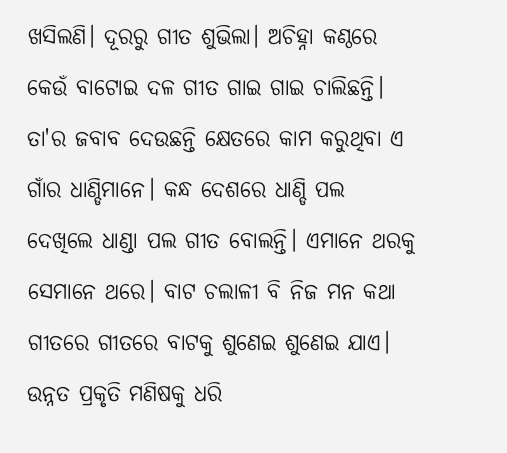ଖସିଲଣି। ଦୂରରୁ ଗୀତ ଶୁଭିଲା। ଅଚିହ୍ନା କଣ୍ଠରେ କେଉଁ ବାଟୋଇ ଦଳ ଗୀତ ଗାଇ ଗାଇ ଚାଲିଛନ୍ତି। ତା'ର ଜବାବ ଦେଉଛନ୍ତି କ୍ଷେତରେ କାମ କରୁଥିବା ଏ ଗାଁର ଧାଣ୍ଡିମାନେ। କନ୍ଧ ଦେଶରେ ଧାଣ୍ଡି ପଲ ଦେଖିଲେ ଧାଣ୍ଡା ପଲ ଗୀତ ବୋଲନ୍ତି। ଏମାନେ ଥରକୁ ସେମାନେ ଥରେ। ବାଟ ଚଲାଳୀ ବି ନିଜ ମନ କଥା ଗୀତରେ ଗୀତରେ ବାଟକୁ ଶୁଣେଇ ଶୁଣେଇ ଯାଏ। ଉନ୍ନତ ପ୍ରକୃତି ମଣିଷକୁ ଧରି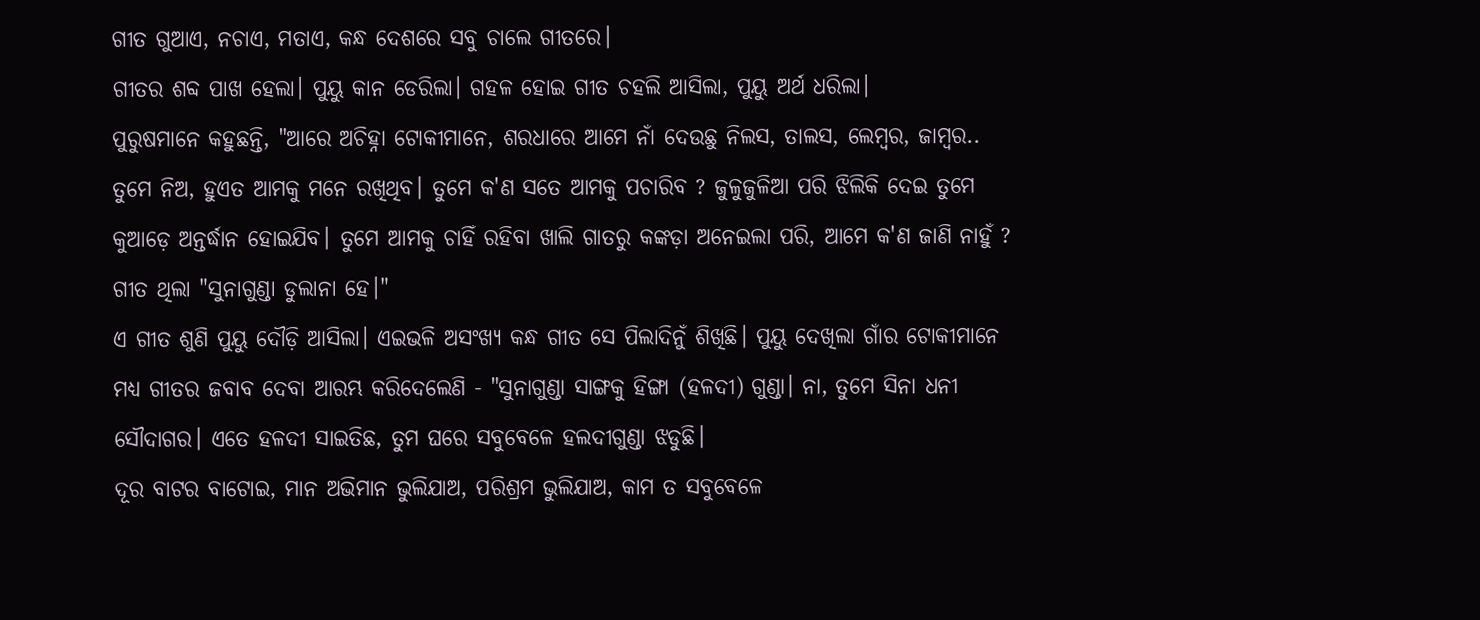ଗୀତ ଗୁଆଏ, ନଚାଏ, ମତାଏ, କନ୍ଧ ଦେଶରେ ସବୁ ଚାଲେ ଗୀତରେ।
ଗୀତର ଶବ୍ଦ ପାଖ ହେଲା। ପୁୟୁ କାନ ଡେରିଲା। ଗହଳ ହୋଇ ଗୀତ ଚହଲି ଆସିଲା, ପୁୟୁ ଅର୍ଥ ଧରିଲା।
ପୁରୁଷମାନେ କହୁଛନ୍ତି, "ଆରେ ଅଚିହ୍ନା ଟୋକୀମାନେ, ଶରଧାରେ ଆମେ ନାଁ ଦେଉଛୁ ନିଲସ, ତାଲସ, ଲେମ୍ବର, ଜାମ୍ବର.. ତୁମେ ନିଅ, ହୁଏତ ଆମକୁ ମନେ ରଖିଥିବ। ତୁମେ କ'ଣ ସତେ ଆମକୁ ପଚାରିବ ? ଜୁଳୁଜୁଳିଆ ପରି ଝିଲିକି ଦେଇ ତୁମେ କୁଆଡ଼େ ଅନ୍ତର୍ଦ୍ଧାନ ହୋଇଯିବ। ତୁମେ ଆମକୁ ଚାହିଁ ରହିବା ଖାଲି ଗାତରୁ କଙ୍କଡ଼ା ଅନେଇଲା ପରି, ଆମେ କ'ଣ ଜାଣି ନାହୁଁ ?
ଗୀତ ଥିଲା "ସୁନାଗୁଣ୍ଡା ଡୁଲାନା ହେ।"
ଏ ଗୀତ ଶୁଣି ପୁୟୁ ଦୌଡ଼ି ଆସିଲା। ଏଇଭଳି ଅସଂଖ୍ୟ କନ୍ଧ ଗୀତ ସେ ପିଲାଦିନୁଁ ଶିଖିଛି। ପୁୟୁ ଦେଖିଲା ଗାଁର ଟୋକୀମାନେ ମଧ୍ୟ ଗୀତର ଜବାବ ଦେବା ଆରମ୍ଭ କରିଦେଲେଣି - "ସୁନାଗୁଣ୍ଡା ସାଙ୍ଗକୁ ହିଙ୍ଗା (ହଳଦୀ) ଗୁଣ୍ଡା। ନା, ତୁମେ ସିନା ଧନୀ ସୌଦାଗର। ଏତେ ହଳଦୀ ସାଇତିଛ, ତୁମ ଘରେ ସବୁବେଳେ ହଲଦୀଗୁଣ୍ଡା ଝଡୁଛି।
ଦୂର ବାଟର ବାଟୋଇ, ମାନ ଅଭିମାନ ଭୁଲିଯାଅ, ପରିଶ୍ରମ ଭୁଲିଯାଅ, କାମ ତ ସବୁବେଳେ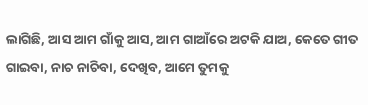ଲାଗିଛି, ଆସ ଆମ ଗାଁକୁ ଆସ, ଆମ ଗାଆଁରେ ଅଟକି ଯାଅ, କେତେ ଗୀତ ଗାଇବା, ନାଚ ନାଚିବା, ଦେଖିବ, ଆମେ ତୁମକୁ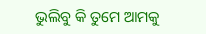ଭୁଲିବୁ କି ତୁମେ ଆମକୁ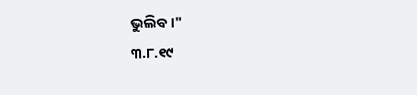ଭୁଲିବ।"
୩.୮.୧୯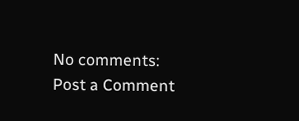No comments:
Post a Comment